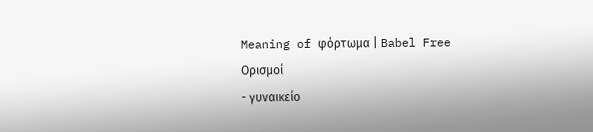Meaning of φόρτωμα | Babel Free
Ορισμοί
- γυναικείο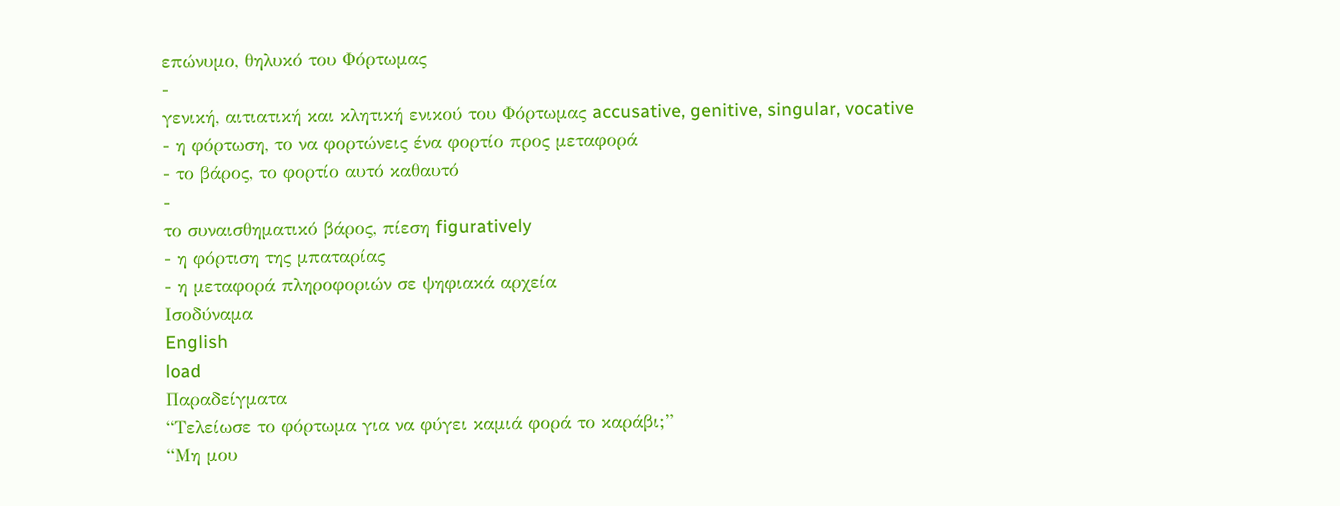επώνυμο, θηλυκό του Φόρτωμας
-
γενική, αιτιατική και κλητική ενικού του Φόρτωμας accusative, genitive, singular, vocative
- η φόρτωση, το να φορτώνεις ένα φορτίο προς μεταφορά
- το βάρος, το φορτίο αυτό καθαυτό
-
το συναισθηματικό βάρος, πίεση figuratively
- η φόρτιση της μπαταρίας
- η μεταφορά πληροφοριών σε ψηφιακά αρχεία
Ισοδύναμα
English
load
Παραδείγματα
“Τελείωσε το φόρτωμα για να φύγει καμιά φορά το καράβι;”
“Μη μου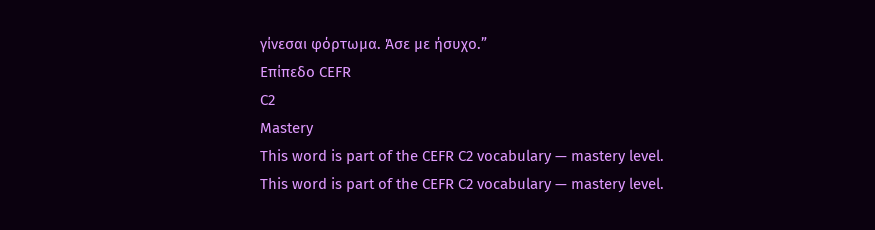γίνεσαι φόρτωμα. Άσε με ήσυχο.”
Επίπεδο CEFR
C2
Mastery
This word is part of the CEFR C2 vocabulary — mastery level.
This word is part of the CEFR C2 vocabulary — mastery level.